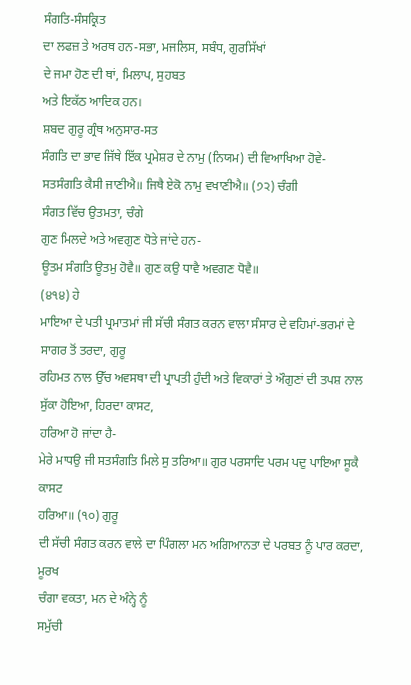ਸੰਗਤਿ-ਸੰਸਕ੍ਰਿਤ
ਦਾ ਲਫਜ਼ ਤੇ ਅਰਥ ਹਨ-ਸਭਾ, ਮਜਲਿਸ, ਸਬੰਧ, ਗੁਰਸਿੱਖਾਂ
ਦੇ ਜਮਾ ਹੋਣ ਦੀ ਥਾਂ, ਮਿਲਾਪ, ਸੁਹਬਤ
ਅਤੇ ਇਕੱਠ ਆਦਿਕ ਹਨ।
ਸ਼ਬਦ ਗੁਰੂ ਗ੍ਰੰਥ ਅਨੁਸਾਰ-ਸਤ
ਸੰਗਤਿ ਦਾ ਭਾਵ ਜਿੱਥੇ ਇੱਕ ਪ੍ਰਮੇਸ਼ਰ ਦੇ ਨਾਮੁ (ਨਿਯਮ) ਦੀ ਵਿਆਖਿਆ ਹੋਵੇ-
ਸਤਸੰਗਤਿ ਕੈਸੀ ਜਾਣੀਐ॥ ਜਿਥੈ ਏਕੋ ਨਾਮੁ ਵਖਾਣੀਐ॥ (੭੨) ਚੰਗੀ
ਸੰਗਤ ਵਿੱਚ ਉਤਮਤਾ, ਚੰਗੇ
ਗੁਣ ਮਿਲਦੇ ਅਤੇ ਅਵਗੁਣ ਧੋਤੇ ਜਾਂਦੇ ਹਨ-
ਊਤਮ ਸੰਗਤਿ ਊਤਮੁ ਹੋਵੈ॥ ਗੁਣ ਕਉ ਧਾਵੈ ਅਵਗਣ ਧੋਵੈ॥
(੪੧੪) ਹੇ
ਮਾਇਆ ਦੇ ਪਤੀ ਪ੍ਰਮਾਤਮਾਂ ਜੀ ਸੱਚੀ ਸੰਗਤ ਕਰਨ ਵਾਲਾ ਸੰਸਾਰ ਦੇ ਵਹਿਮਾਂ-ਭਰਮਾਂ ਦੇ
ਸਾਗਰ ਤੋਂ ਤਰਦਾ, ਗੁਰੂ
ਰਹਿਮਤ ਨਾਲ ਉੱਚ ਅਵਸਥਾ ਦੀ ਪ੍ਰਾਪਤੀ ਹੁੰਦੀ ਅਤੇ ਵਿਕਾਰਾਂ ਤੇ ਔਗੁਣਾਂ ਦੀ ਤਪਸ਼ ਨਾਲ
ਸੁੱਕਾ ਹੋਇਆ, ਹਿਰਦਾ ਕਾਸਟ,
ਹਰਿਆ ਹੋ ਜਾਂਦਾ ਹੈ-
ਮੇਰੇ ਮਾਧਉ ਜੀ ਸਤਸੰਗਤਿ ਮਿਲੇ ਸੁ ਤਰਿਆ॥ ਗੁਰ ਪਰਸਾਦਿ ਪਰਮ ਪਦੁ ਪਾਇਆ ਸੂਕੈ ਕਾਸਟ
ਹਰਿਆ॥ (੧੦) ਗੁਰੂ
ਦੀ ਸੱਚੀ ਸੰਗਤ ਕਰਨ ਵਾਲੇ ਦਾ ਪਿੰਗਲਾ ਮਨ ਅਗਿਆਨਤਾ ਦੇ ਪਰਬਤ ਨੂੰ ਪਾਰ ਕਰਦਾ, ਮੂਰਖ
ਚੰਗਾ ਵਕਤਾ, ਮਨ ਦੇ ਅੰਨ੍ਹੇ ਨੂੰ
ਸਮੁੱਚੀ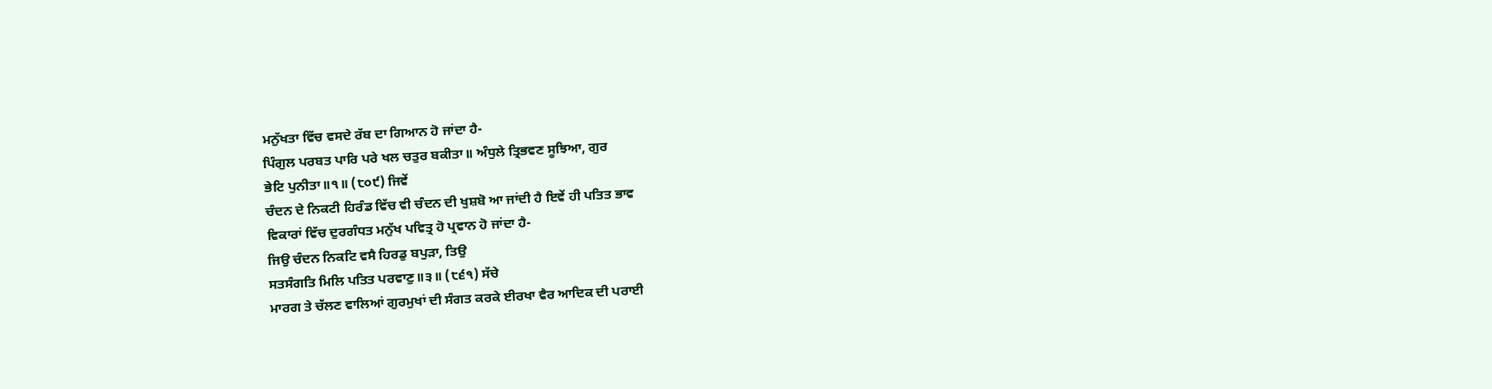ਮਨੁੱਖਤਾ ਵਿੱਚ ਵਸਦੇ ਰੱਬ ਦਾ ਗਿਆਨ ਹੋ ਜਾਂਦਾ ਹੈ-
ਪਿੰਗੁਲ ਪਰਬਤ ਪਾਰਿ ਪਰੇ ਖਲ ਚਤੁਰ ਬਕੀਤਾ॥ ਅੰਧੁਲੇ ਤ੍ਰਿਭਵਣ ਸੂਝਿਆ, ਗੁਰ
ਭੇਟਿ ਪੁਨੀਤਾ॥੧॥ (੮੦੯) ਜਿਵੇਂ
ਚੰਦਨ ਦੇ ਨਿਕਟੀ ਹਿਰੰਡ ਵਿੱਚ ਵੀ ਚੰਦਨ ਦੀ ਖੁਸ਼ਬੋ ਆ ਜਾਂਦੀ ਹੈ ਇਵੇਂ ਹੀ ਪਤਿਤ ਭਾਵ
ਵਿਕਾਰਾਂ ਵਿੱਚ ਦੁਰਗੰਧਤ ਮਨੁੱਖ ਪਵਿਤ੍ਰ ਹੋ ਪ੍ਰਵਾਨ ਹੋ ਜਾਂਦਾ ਹੈ-
ਜਿਉ ਚੰਦਨ ਨਿਕਟਿ ਵਸੈ ਹਿਰਡੁ ਬਪੁੜਾ, ਤਿਉ
ਸਤਸੰਗਤਿ ਮਿਲਿ ਪਤਿਤ ਪਰਵਾਣੁ॥੩॥ (੮੬੧) ਸੱਚੇ
ਮਾਰਗ ਤੇ ਚੱਲਣ ਵਾਲਿਆਂ ਗੁਰਮੁਖਾਂ ਦੀ ਸੰਗਤ ਕਰਕੇ ਈਰਖਾ ਵੈਰ ਆਦਿਕ ਦੀ ਪਰਾਈ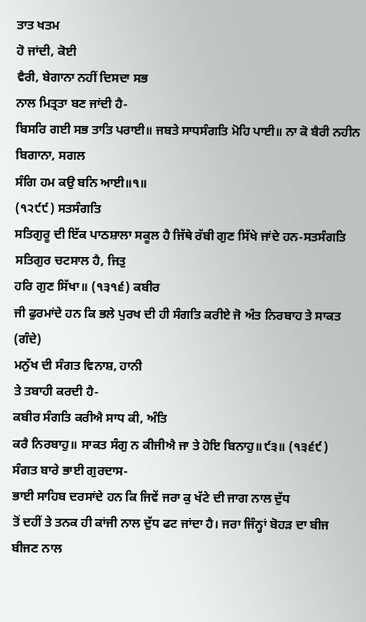ਤਾਤ ਖਤਮ
ਹੋ ਜਾਂਦੀ, ਕੋਈ
ਵੈਰੀ, ਬੇਗਾਨਾ ਨਹੀਂ ਦਿਸਦਾ ਸਭ
ਨਾਲ ਮਿਤ੍ਰਤਾ ਬਣ ਜਾਂਦੀ ਹੈ-
ਬਿਸਰਿ ਗਈ ਸਭ ਤਾਤਿ ਪਰਾਈ॥ ਜਬਤੇ ਸਾਧਸੰਗਤਿ ਮੋਹਿ ਪਾਈ॥ ਨਾ ਕੋ ਬੈਰੀ ਨਹੀਨ ਬਿਗਾਨਾ, ਸਗਲ
ਸੰਗਿ ਹਮ ਕਉ ਬਨਿ ਆਈ॥੧॥
(੧੨੯੯) ਸਤਸੰਗਤਿ
ਸਤਿਗੁਰੂ ਦੀ ਇੱਕ ਪਾਠਸ਼ਾਲਾ ਸਕੂਲ ਹੈ ਜਿੱਥੇ ਰੱਬੀ ਗੁਣ ਸਿੱਖੇ ਜਾਂਦੇ ਹਨ-ਸਤਸੰਗਤਿ
ਸਤਿਗੁਰ ਚਟਸਾਲ ਹੈ, ਜਿਤੁ
ਹਰਿ ਗੁਣ ਸਿੱਖਾ॥ (੧੩੧੬) ਕਬੀਰ
ਜੀ ਫੁਰਮਾਂਦੇ ਹਨ ਕਿ ਭਲੇ ਪੁਰਖ ਦੀ ਹੀ ਸੰਗਤਿ ਕਰੀਏ ਜੋ ਅੰਤ ਨਿਰਬਾਹ ਤੇ ਸਾਕਤ (ਗੰਦੇ)
ਮਨੁੱਖ ਦੀ ਸੰਗਤ ਵਿਨਾਸ਼, ਹਾਨੀ
ਤੇ ਤਬਾਹੀ ਕਰਦੀ ਹੈ-
ਕਬੀਰ ਸੰਗਤਿ ਕਰੀਐ ਸਾਧ ਕੀ, ਅੰਤਿ
ਕਰੈ ਨਿਰਬਾਹੁ॥ ਸਾਕਤ ਸੰਗੁ ਨ ਕੀਜੀਐ ਜਾ ਤੇ ਹੋਇ ਬਿਨਾਹੁ॥੯੩॥ (੧੩੬੯)
ਸੰਗਤ ਬਾਰੇ ਭਾਈ ਗੁਰਦਾਸ-
ਭਾਈ ਸਾਹਿਬ ਦਰਸਾਂਦੇ ਹਨ ਕਿ ਜਿਵੇਂ ਜਰਾ ਕੁ ਖੱਟੇ ਦੀ ਜਾਗ ਨਾਲ ਦੁੱਧ
ਤੋਂ ਦਹੀਂ ਤੇ ਤਨਕ ਹੀ ਕਾਂਜੀ ਨਾਲ ਦੁੱਧ ਫਟ ਜਾਂਦਾ ਹੈ। ਜਰਾ ਜਿੰਨ੍ਹਾਂ ਬੋਹੜ ਦਾ ਬੀਜ
ਬੀਜਣ ਨਾਲ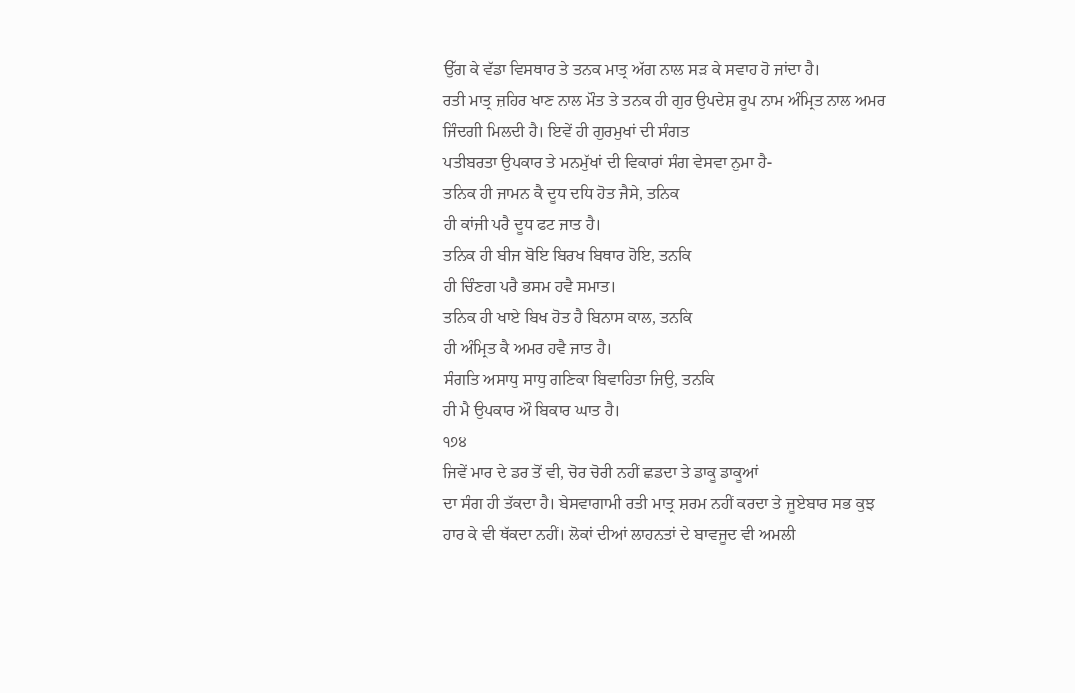ਉੱਗ ਕੇ ਵੱਡਾ ਵਿਸਥਾਰ ਤੇ ਤਨਕ ਮਾਤ੍ਰ ਅੱਗ ਨਾਲ ਸੜ ਕੇ ਸਵਾਹ ਹੋ ਜਾਂਦਾ ਹੈ।
ਰਤੀ ਮਾਤ੍ਰ ਜ਼ਹਿਰ ਖਾਣ ਨਾਲ ਮੌਤ ਤੇ ਤਨਕ ਹੀ ਗੁਰ ਉਪਦੇਸ਼ ਰੂਪ ਨਾਮ ਅੰਮ੍ਰਿਤ ਨਾਲ ਅਮਰ
ਜਿੰਦਗੀ ਮਿਲਦੀ ਹੈ। ਇਵੇਂ ਹੀ ਗੁਰਮੁਖਾਂ ਦੀ ਸੰਗਤ
ਪਤੀਬਰਤਾ ਉਪਕਾਰ ਤੇ ਮਨਮੁੱਖਾਂ ਦੀ ਵਿਕਾਰਾਂ ਸੰਗ ਵੇਸਵਾ ਨੁਮਾ ਹੈ-
ਤਨਿਕ ਹੀ ਜਾਮਨ ਕੈ ਦੂਧ ਦਧਿ ਹੋਤ ਜੈਸੇ, ਤਨਿਕ
ਹੀ ਕਾਂਜੀ ਪਰੈ ਦੂਧ ਫਟ ਜਾਤ ਹੈ।
ਤਨਿਕ ਹੀ ਬੀਜ ਬੋਇ ਬਿਰਖ ਬਿਥਾਰ ਹੋਇ, ਤਨਕਿ
ਹੀ ਚਿੰਣਗ ਪਰੈ ਭਸਮ ਹਵੈ ਸਮਾਤ।
ਤਨਿਕ ਹੀ ਖਾਏ ਬਿਖ ਹੋਤ ਹੈ ਬਿਨਾਸ ਕਾਲ, ਤਨਕਿ
ਹੀ ਅੰਮ੍ਰਿਤ ਕੈ ਅਮਰ ਹਵੈ ਜਾਤ ਹੈ।
ਸੰਗਤਿ ਅਸਾਧੁ ਸਾਧੁ ਗਣਿਕਾ ਬਿਵਾਹਿਤਾ ਜਿਉ, ਤਨਕਿ
ਹੀ ਮੈ ਉਪਕਾਰ ਔ ਬਿਕਾਰ ਘਾਤ ਹੈ।
੧੭੪
ਜਿਵੇਂ ਮਾਰ ਦੇ ਡਰ ਤੋਂ ਵੀ, ਚੋਰ ਚੋਰੀ ਨਹੀਂ ਛਡਦਾ ਤੇ ਡਾਕੂ ਡਾਕੂਆਂ
ਦਾ ਸੰਗ ਹੀ ਤੱਕਦਾ ਹੈ। ਬੇਸਵਾਗਾਮੀ ਰਤੀ ਮਾਤ੍ਰ ਸ਼ਰਮ ਨਹੀਂ ਕਰਦਾ ਤੇ ਜੂਏਬਾਰ ਸਭ ਕੁਝ
ਹਾਰ ਕੇ ਵੀ ਥੱਕਦਾ ਨਹੀਂ। ਲੋਕਾਂ ਦੀਆਂ ਲਾਹਨਤਾਂ ਦੇ ਬਾਵਜੂਦ ਵੀ ਅਮਲੀ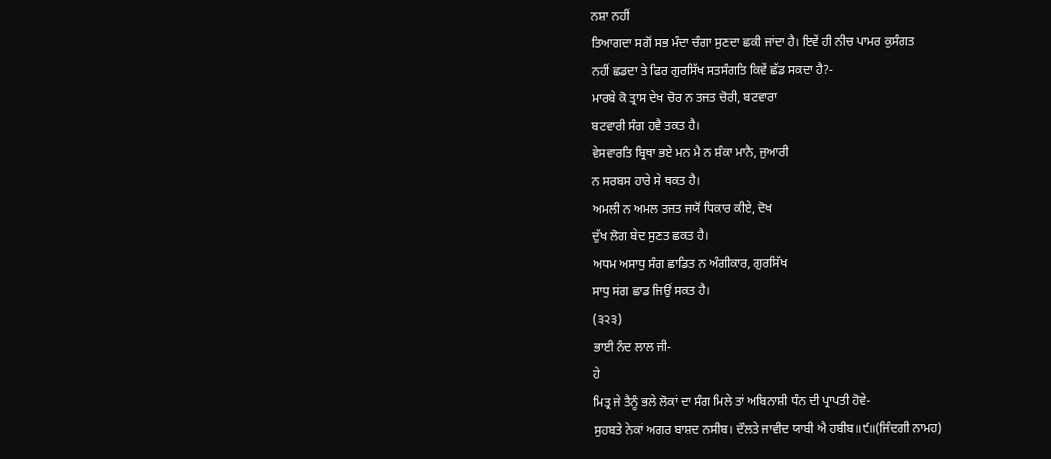ਨਸ਼ਾ ਨਹੀਂ
ਤਿਆਗਦਾ ਸਗੋਂ ਸਭ ਮੰਦਾ ਚੰਗਾ ਸੁਣਦਾ ਛਕੀ ਜਾਂਦਾ ਹੈ। ਇਵੇਂ ਹੀ ਨੀਚ ਪਾਮਰ ਕੁਸੰਗਤ
ਨਹੀਂ ਛਡਦਾ ਤੇ ਫਿਰ ਗੁਰਸਿੱਖ ਸਤਸੰਗਤਿ ਕਿਵੇਂ ਛੱਡ ਸਕਦਾ ਹੈ?-
ਮਾਰਬੇ ਕੋ ਤ੍ਰਾਸ ਦੇਖ ਚੋਰ ਨ ਤਜਤ ਚੋਰੀ, ਬਟਵਾਰਾ
ਬਟਵਾਰੀ ਸੰਗ ਹਵੈ ਤਕਤ ਹੈ।
ਵੇਸਵਾਰਤਿ ਬ੍ਰਿਥਾ ਭਏ ਮਨ ਮੈ ਨ ਸ਼ੰਕਾ ਮਾਨੈ, ਜੁਆਰੀ
ਨ ਸਰਬਸ ਹਾਰੇ ਸੇ ਥਕਤ ਹੈ।
ਅਮਲੀ ਨ ਅਮਲ ਤਜਤ ਜਯੋਂ ਧਿਕਾਰ ਕੀਏ, ਦੋਖ
ਦੁੱਖ ਲੋਗ ਬੇਦ ਸੁਣਤ ਛਕਤ ਹੈ।
ਅਧਮ ਅਸਾਧੁ ਸੰਗ ਛਾਡਿਤ ਨ ਅੰਗੀਕਾਰ, ਗੁਰਸਿੱਖ
ਸਾਧੁ ਸਂਗ ਛਾਡ ਜਿਉਂ ਸਕਤ ਹੈ।
(੩੨੩)
ਭਾਈ ਨੰਦ ਲਾਲ ਜੀ-
ਹੇ
ਮਿਤ੍ਰ ਜੇ ਤੈਨੂੰ ਭਲੇ ਲੋਕਾਂ ਦਾ ਸੰਗ ਮਿਲੇ ਤਾਂ ਅਬਿਨਾਸ਼ੀ ਧੰਨ ਦੀ ਪ੍ਰਾਪਤੀ ਹੋਵੇ-
ਸੁਹਬਤੇ ਨੇਕਾਂ ਅਗਰ ਬਾਸ਼ਦ ਨਸੀਬ। ਦੌਲਤੇ ਜਾਵੀਦ ਯਾਬੀ ਐ ਹਬੀਬ॥੯॥(ਜਿੰਦਗੀ ਨਾਮਹ)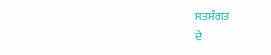ਸਤਸੰਗਤ
ਦੇ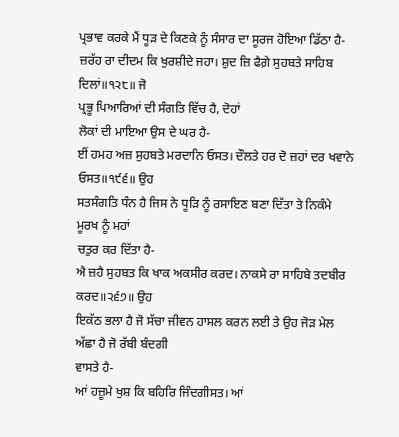ਪ੍ਰਭਾਵ ਕਰਕੇ ਮੈਂ ਧੂੜ ਦੇ ਕਿਣਕੇ ਨੂੰ ਸੰਸਾਰ ਦਾ ਸੂਰਜ ਹੋਇਆ ਡਿੱਠਾ ਹੈ-
ਜ਼ਰੱਹ ਰਾ ਦੀਦਮ ਕਿ ਖੁਰਸ਼ੀਦੇ ਜਹਾ। ਸ਼ੁਦ ਜ਼ਿ ਫੈਗ਼ੇ ਸੁਹਬਤੇ ਸਾਹਿਬ
ਦਿਲਾਂ॥੧੨੮॥ ਜੋ
ਪ੍ਰਭੂ ਪਿਆਰਿਆਂ ਦੀ ਸੰਗਤਿ ਵਿੱਚ ਹੈ, ਦੋਹਾਂ
ਲੋਕਾਂ ਦੀ ਮਾਇਆ ਉਸ ਦੇ ਘਰ ਹੈ-
ਈਂ ਹਮਹ ਅਜ਼ ਸੁਹਬਤੇ ਮਰਦਾਨਿ ਓਸਤ। ਦੌਲਤੇ ਹਰ ਦੋ ਜ਼ਹਾਂ ਦਰ ਖਵਾਨੇ
ਓਸਤ॥੧੯੬॥ ਉਹ
ਸਤਸੰਗਤਿ ਧੰਨ ਹੈ ਜਿਸ ਨੇ ਧੂੜਿ ਨੂੰ ਰਸਾਇਣ ਬਣਾ ਦਿੱਤਾ ਤੇ ਨਿਕੰਮੇ ਮੂਰਖ ਨੂੰ ਮਹਾਂ
ਚਤੁਰ ਕਰ ਦਿੱਤਾ ਹੈ-
ਐ ਜ਼ਹੈ ਸੁਹਬਤ ਕਿ ਖਾਕ ਅਕਸੀਰ ਕਰਦ। ਨਾਕਸੇ ਰਾ ਸਾਹਿਬੇ ਤਦਬੀਰ
ਕਰਦ॥੨੬੭॥ ਉਹ
ਇਕੱਠ ਭਲਾ ਹੈ ਜੋ ਸੱਚਾ ਜੀਵਨ ਹਾਸਲ ਕਰਨ ਲਈ ਤੇ ਉਹ ਜੋੜ ਮੇਲ ਅੱਛਾ ਹੈ ਜੋ ਰੱਬੀ ਬੰਦਗੀ
ਵਾਸਤੇ ਹੈ-
ਆਂ ਹਜ਼ੂਮੇ ਖੁਸ਼ ਕਿ ਬਹਿਰਿ ਜਿੰਦਗੀਸਤ। ਆਂ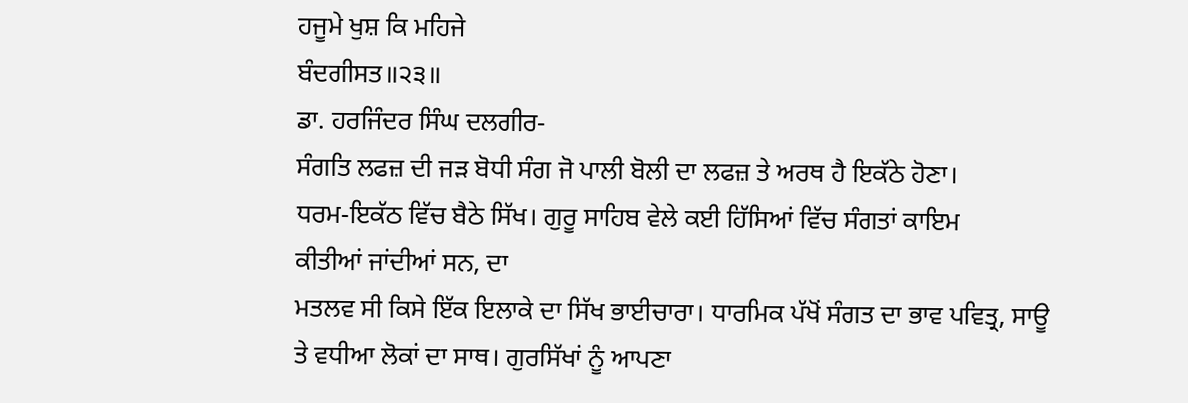ਹਜੂਮੇ ਖੁਸ਼ ਕਿ ਮਹਿਜੇ
ਬੰਦਗੀਸਤ॥੨੩॥
ਡਾ. ਹਰਜਿੰਦਰ ਸਿੰਘ ਦਲਗੀਰ-
ਸੰਗਤਿ ਲਫਜ਼ ਦੀ ਜੜ ਬੋਧੀ ਸੰਗ ਜੋ ਪਾਲੀ ਬੋਲੀ ਦਾ ਲਫਜ਼ ਤੇ ਅਰਥ ਹੈ ਇਕੱਠੇ ਹੋਣਾ।
ਧਰਮ-ਇਕੱਠ ਵਿੱਚ ਬੈਠੇ ਸਿੱਖ। ਗੁਰੂ ਸਾਹਿਬ ਵੇਲੇ ਕਈ ਹਿੱਸਿਆਂ ਵਿੱਚ ਸੰਗਤਾਂ ਕਾਇਮ
ਕੀਤੀਆਂ ਜਾਂਦੀਆਂ ਸਨ, ਦਾ
ਮਤਲਵ ਸੀ ਕਿਸੇ ਇੱਕ ਇਲਾਕੇ ਦਾ ਸਿੱਖ ਭਾਈਚਾਰਾ। ਧਾਰਮਿਕ ਪੱਖੋਂ ਸੰਗਤ ਦਾ ਭਾਵ ਪਵਿਤ੍ਰ, ਸਾਊ
ਤੇ ਵਧੀਆ ਲੋਕਾਂ ਦਾ ਸਾਥ। ਗੁਰਸਿੱਖਾਂ ਨੂੰ ਆਪਣਾ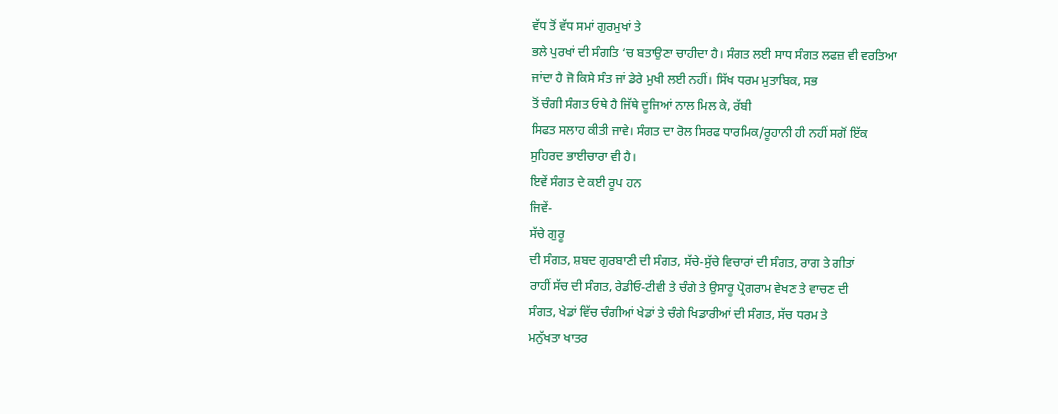ਵੱਧ ਤੋਂ ਵੱਧ ਸਮਾਂ ਗੁਰਮੁਖਾਂ ਤੇ
ਭਲੇ ਪੁਰਖਾਂ ਦੀ ਸੰਗਤਿ ‘ਚ ਬਤਾਉਣਾ ਚਾਹੀਦਾ ਹੈ। ਸੰਗਤ ਲਈ ਸਾਧ ਸੰਗਤ ਲਫਜ਼ ਵੀ ਵਰਤਿਆ
ਜਾਂਦਾ ਹੈ ਜੋ ਕਿਸੇ ਸੰਤ ਜਾਂ ਡੇਰੇ ਮੁਖੀ ਲਈ ਨਹੀਂ। ਸਿੱਖ ਧਰਮ ਮੁਤਾਬਿਕ, ਸਭ
ਤੋਂ ਚੰਗੀ ਸੰਗਤ ਓਥੇ ਹੈ ਜਿੱਥੇ ਦੂਜਿਆਂ ਨਾਲ ਮਿਲ ਕੇ, ਰੱਬੀ
ਸਿਫਤ ਸਲਾਹ ਕੀਤੀ ਜਾਵੇ। ਸੰਗਤ ਦਾ ਰੋਲ ਸਿਰਫ ਧਾਰਮਿਕ/ਰੂਹਾਨੀ ਹੀ ਨਹੀਂ ਸਗੋਂ ਇੱਕ
ਸੁਹਿਰਦ ਭਾਈਚਾਰਾ ਵੀ ਹੈ।
ਇਵੇਂ ਸੰਗਤ ਦੇ ਕਈ ਰੂਪ ਹਨ
ਜਿਵੇਂ-
ਸੱਚੇ ਗੁਰੂ
ਦੀ ਸੰਗਤ, ਸ਼ਬਦ ਗੁਰਬਾਣੀ ਦੀ ਸੰਗਤ, ਸੱਚੇ-ਸੁੱਚੇ ਵਿਚਾਰਾਂ ਦੀ ਸੰਗਤ, ਰਾਗ ਤੇ ਗੀਤਾਂ
ਰਾਹੀਂ ਸੱਚ ਦੀ ਸੰਗਤ, ਰੇਡੀਓ-ਟੀਵੀ ਤੇ ਚੰਗੇ ਤੇ ਉਸਾਰੂ ਪ੍ਰੋਗਰਾਮ ਵੇਖਣ ਤੇ ਵਾਚਣ ਦੀ
ਸੰਗਤ, ਖੇਡਾਂ ਵਿੱਚ ਚੰਗੀਆਂ ਖੇਡਾਂ ਤੇ ਚੰਗੇ ਖਿਡਾਰੀਆਂ ਦੀ ਸੰਗਤ, ਸੱਚ ਧਰਮ ਤੇ
ਮਨੁੱਖਤਾ ਖਾਤਰ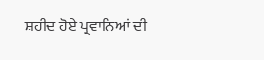ਸ਼ਹੀਦ ਹੋਏ ਪ੍ਰਵਾਨਿਆਂ ਦੀ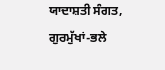ਯਾਦਾਸ਼ਤੀ ਸੰਗਤ, ਗੁਰਮੁੱਖਾਂ-ਭਲੇ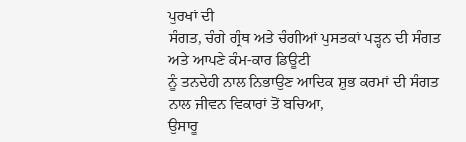ਪੁਰਖਾਂ ਦੀ
ਸੰਗਤ, ਚੰਗੇ ਗ੍ਰੰਥ ਅਤੇ ਚੰਗੀਆਂ ਪੁਸਤਕਾਂ ਪੜ੍ਹਨ ਦੀ ਸੰਗਤ ਅਤੇ ਆਪਣੇ ਕੰਮ-ਕਾਰ ਡਿਊਟੀ
ਨੂੰ ਤਨਦੇਹੀ ਨਾਲ ਨਿਭਾਉਣ ਆਦਿਕ ਸ਼ੁਭ ਕਰਮਾਂ ਦੀ ਸੰਗਤ ਨਾਲ ਜੀਵਨ ਵਿਕਾਰਾਂ ਤੋਂ ਬਚਿਆ,
ਉਸਾਰੂ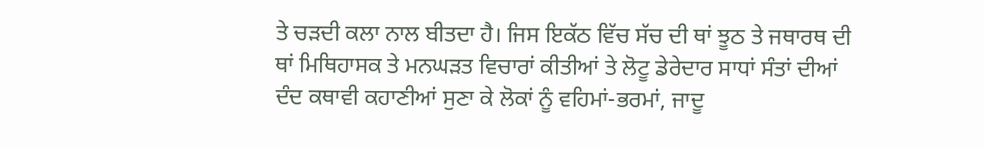ਤੇ ਚੜਦੀ ਕਲਾ ਨਾਲ ਬੀਤਦਾ ਹੈ। ਜਿਸ ਇਕੱਠ ਵਿੱਚ ਸੱਚ ਦੀ ਥਾਂ ਝੂਠ ਤੇ ਜਥਾਰਥ ਦੀ
ਥਾਂ ਮਿਥਿਹਾਸਕ ਤੇ ਮਨਘੜਤ ਵਿਚਾਰਾਂ ਕੀਤੀਆਂ ਤੇ ਲੋਟੂ ਡੇਰੇਦਾਰ ਸਾਧਾਂ ਸੰਤਾਂ ਦੀਆਂ
ਦੰਦ ਕਥਾਵੀ ਕਹਾਣੀਆਂ ਸੁਣਾ ਕੇ ਲੋਕਾਂ ਨੂੰ ਵਹਿਮਾਂ-ਭਰਮਾਂ, ਜਾਦੂ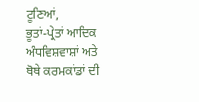ਟੂਣਿਆਂ,
ਭੂਤਾਂ-ਪ੍ਰੇਤਾਂ ਆਦਿਕ ਅੰਧਵਿਸ਼ਵਾਸ਼ਾਂ ਅਤੇ ਥੋਥੇ ਕਰਮਕਾਂਡਾਂ ਦੀ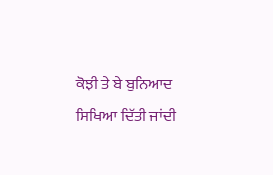ਕੋਝੀ ਤੇ ਬੇ ਬੁਨਿਆਦ
ਸਿਖਿਆ ਦਿੱਤੀ ਜਾਂਦੀ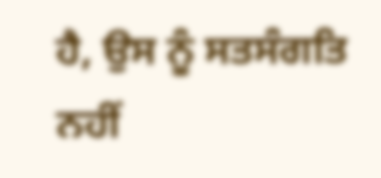ਹੈ, ਉਸ ਨੂੰ ਸਤਸੰਗਤਿ ਨਹੀਂ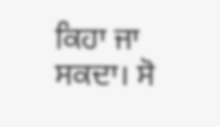ਕਿਹਾ ਜਾ ਸਕਦਾ। ਸੋ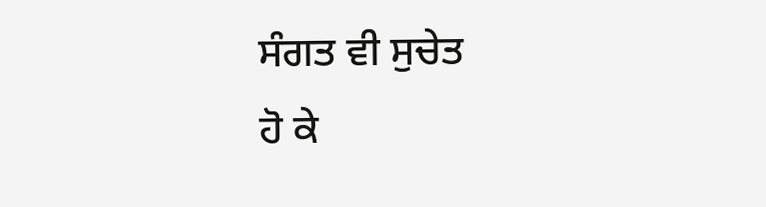ਸੰਗਤ ਵੀ ਸੁਚੇਤ
ਹੋ ਕੇ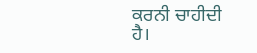ਕਰਨੀ ਚਾਹੀਦੀ ਹੈ।